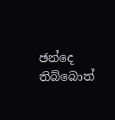ඡන්දෙ තිබ්බොත්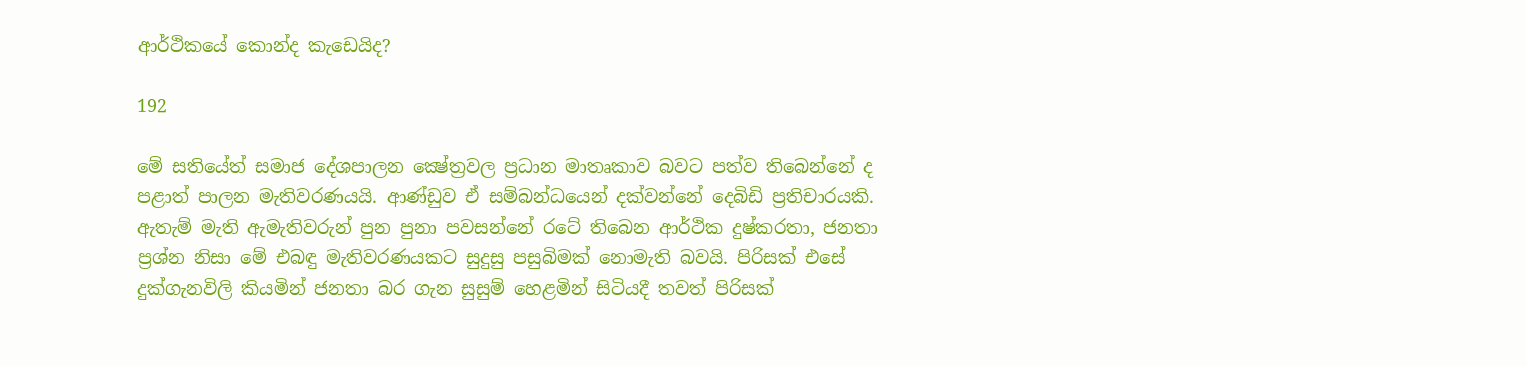ආර්ථිකයේ කොන්ද කැඩෙයිද?

192

මේ සතියේත් සමාජ දේශපාලන ක්‍ෂේත්‍රවල ප්‍රධාන මාතෘකාව බවට පත්ව තිබෙන්නේ ද පළාත් පාලන මැතිවරණයයි. ආණ්ඩුව ඒ සම්බන්ධයෙන් දක්වන්නේ දෙබිඩි ප්‍රතිචාරයකි. ඇතැම් මැති ඇමැතිවරුන් පුන පුනා පවසන්නේ රටේ තිබෙන ආර්ථික දුෂ්කරතා, ජනතා ප්‍රශ්න නිසා මේ එබඳු මැතිවරණයකට සුදුසු පසුබිමක් නොමැති බවයි. පිරිසක් එසේ දුක්ගැනවිලි කියමින් ජනතා බර ගැන සුසුම් හෙළමින් සිටියදී තවත් පිරිසක්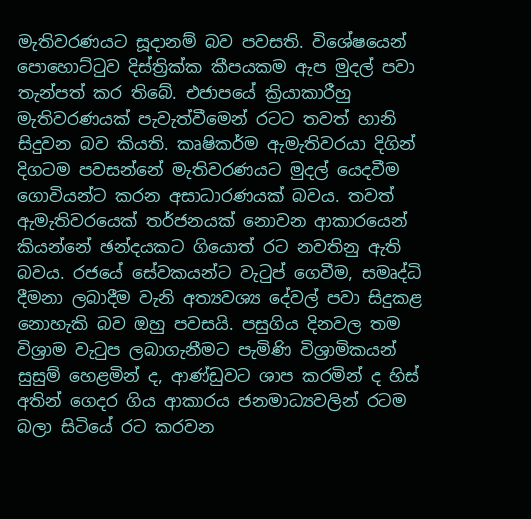මැතිවරණයට සූදානම් බව පවසති. විශේෂයෙන් පොහොට්ටුව දිස්ත්‍රික්ක කීපයකම ඇප මුදල් පවා තැන්පත් කර තිබේ. එජාපයේ ක්‍රියාකාරීහු මැතිවරණයක් පැවැත්වීමෙන් රටට තවත් හානි සිදුවන බව කියති. කෘෂිකර්ම ඇමැතිවරයා දිගින් දිගටම පවසන්නේ මැතිවරණයට මුදල් යෙදවීම ගොවියන්ට කරන අසාධාරණයක් බවය. තවත් ඇමැතිවරයෙක් තර්ජනයක් නොවන ආකාරයෙන් කියන්නේ ඡන්දයකට ගියොත් රට නවතිනු ඇති බවය. රජයේ සේවකයන්ට වැටුප් ගෙවීම, සමෘද්ධි දීමනා ලබාදීම වැනි අත්‍යවශ්‍ය දේවල් පවා සිදුකළ නොහැකි බව ඔහු පවසයි. පසුගිය දිනවල තම විශ්‍රාම වැටුප ලබාගැනීමට පැමිණි විශ්‍රාමිකයන් සුසුම් හෙළමින් ද, ආණ්ඩුවට ශාප කරමින් ද හිස් අතින් ගෙදර ගිය ආකාරය ජනමාධ්‍යවලින් රටම බලා සිටියේ රට කරවන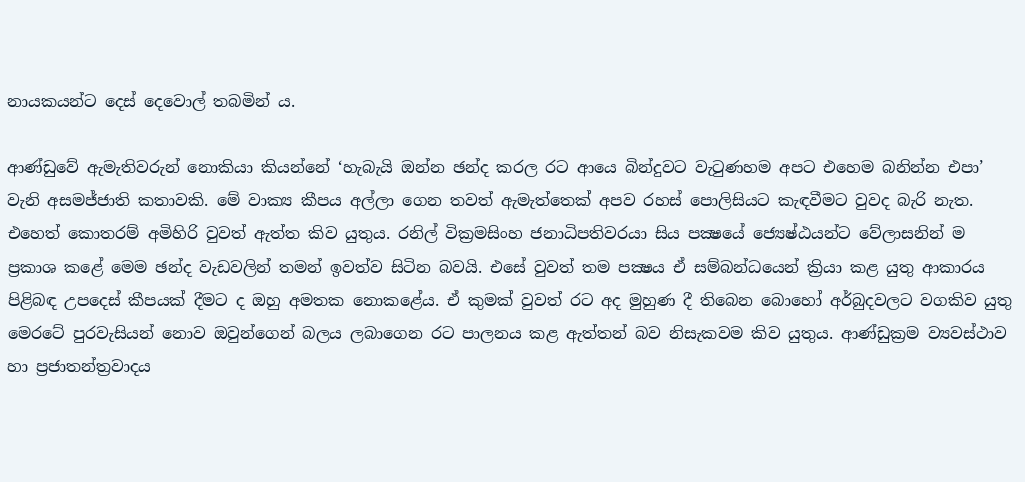නායකයන්ට දෙස් දෙවොල් තබමින් ය.

ආණ්ඩුවේ ඇමැතිවරුන් නොකියා කියන්නේ ‘හැබැයි ඔන්න ඡන්ද කරල රට ආයෙ බින්දුවට වැටුණහම අපට එහෙම බනින්න එපා’ වැනි අසමජ්ජාති කතාවකි. මේ වාක්‍ය කීපය අල්ලා ගෙන තවත් ඇමැත්තෙක් අපව රහස් පොලිසියට කැඳවීමට වුවද බැරි නැත. එහෙත් කොතරම් අමිහිරි වුවත් ඇත්ත කිව යුතුය. රනිල් වික්‍රමසිංහ ජනාධිපතිවරයා සිය පක්‍ෂයේ ජ්‍යෙෂ්ඨයන්ට වේලාසනින් ම ප්‍රකාශ කළේ මෙම ඡන්ද වැඩවලින් තමන් ඉවත්ව සිටින බවයි. එසේ වුවත් තම පක්‍ෂය ඒ සම්බන්ධයෙන් ක්‍රියා කළ යුතු ආකාරය පිළිබඳ උපදෙස් කීපයක් දීමට ද ඔහු අමතක නොකළේය. ඒ කුමක් වුවත් රට අද මුහුණ දී තිබෙන බොහෝ අර්බුදවලට වගකිව යුතු මෙරටේ පුරවැසියන් නොව ඔවුන්ගෙන් බලය ලබාගෙන රට පාලනය කළ ඇත්තන් බව නිසැකවම කිව යුතුය. ආණ්ඩුක්‍රම ව්‍යවස්ථාව හා ප්‍රජාතන්ත්‍රවාදය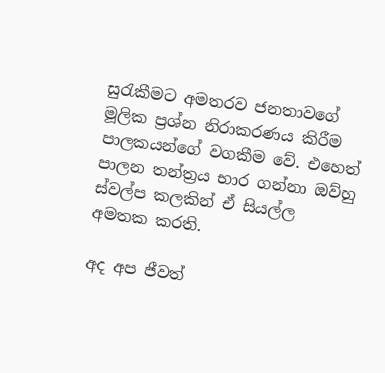සුරැකීමට අමතරව ජනතාවගේ මූලික ප්‍රශ්න නිරාකරණය කිරීම පාලකයන්ගේ වගකීම වේ. එහෙත් පාලන තන්ත්‍රය භාර ගන්නා ඔව්හු ස්වල්ප කලකින් ඒ සියල්ල අමතක කරති.

අද අප ජීවත්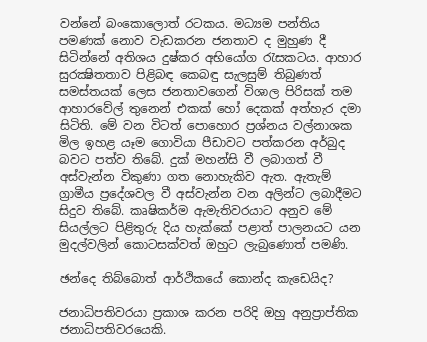වන්නේ බංකොලොත් රටකය. මධ්‍යම පන්තිය පමණක් නොව වැඩකරන ජනතාව ද මුහුණ දී සිටින්නේ අතිශය දුෂ්කර අභියෝග රැසකටය. ආහාර සුරක්‍ෂිතතාව පිළිබඳ කෙබඳු සැලසුම් තිබුණත් සමස්තයක් ලෙස ජනතාවගෙන් විශාල පිරිසක් තම ආහාරවේල් තුනෙන් එකක් හෝ දෙකක් අත්හැර දමා සිටිති. මේ වන විටත් පොහොර ප්‍රශ්නය වල්නාශක මිල ඉහළ යෑම ගොවියා පීඩාවට පත්කරන අර්බුද බවට පත්ව තිබේ. දුක් මහන්සි වී ලබාගත් වී අස්වැන්න විකුණා ගත නොහැකිව ඇත. ඇතැම් ග්‍රාමීය ප්‍රදේශවල වී අස්වැන්න වන අලින්ට ලබාදීමට සිදුව තිබේ. කෘෂිකර්ම ඇමැතිවරයාට අනුව මේ සියල්ලට පිළිතුරු දිය හැක්කේ පළාත් පාලනයට යන මුදල්වලින් කොටසක්වත් ඔහුට ලැබුණොත් පමණි.

ඡන්දෙ තිබ්බොත් ආර්ථිකයේ කොන්ද කැඩෙයිද?

ජනාධිපතිවරයා ප්‍රකාශ කරන පරිදි ඔහු අනුප්‍රාප්තික ජනාධිපතිවරයෙකි.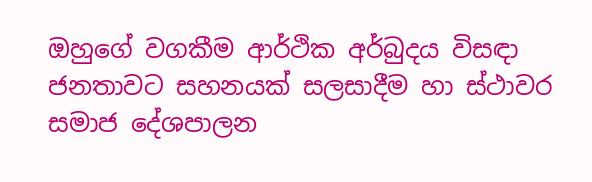ඔහුගේ වගකීම ආර්ථික අර්බුදය විසඳා ජනතාවට සහනයක් සලසාදීම හා ස්ථාවර සමාජ දේශපාලන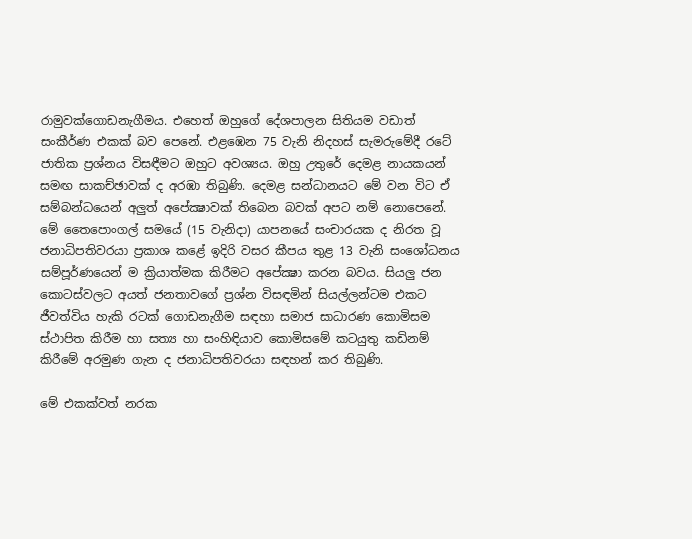රාමුවක්ගොඩනැගීමය. එහෙත් ඔහුගේ දේශපාලන සිතියම වඩාත් සංකීර්ණ එකක් බව පෙනේ. එළඹෙන 75 වැනි නිදහස් සැමරුමේදී රටේ ජාතික ප්‍රශ්නය විසඳීමට ඔහුට අවශ්‍යය. ඔහු උතුරේ දෙමළ නායකයන් සමඟ සාකච්ඡාවක් ද අරඹා තිබුණි. දෙමළ සන්ධානයට මේ වන විට ඒ සම්බන්ධයෙන් අලුත් අපේක්‍ෂාවක් තිබෙන බවක් අපට නම් නොපෙනේ. මේ තෛපොංගල් සමයේ (15 වැනිදා) යාපනයේ සංචාරයක ද නිරත වූ ජනාධිපතිවරයා ප්‍රකාශ කළේ ඉදිරි වසර කීපය තුළ 13 වැනි සංශෝධනය සම්පූර්ණයෙන් ම ක්‍රියාත්මක කිරීමට අපේක්‍ෂා කරන බවය. සියලු ජන කොටස්වලට අයත් ජනතාවගේ ප්‍රශ්න විසඳමින් සියල්ලන්ටම එකට ජීවත්විය හැකි රටක් ගොඩනැගීම සඳහා සමාජ සාධාරණ කොමිසම ස්ථාපිත කිරීම හා සත්‍ය හා සංහිඳියාව කොමිසමේ කටයුතු කඩිනම් කිරීමේ අරමුණ ගැන ද ජනාධිපතිවරයා සඳහන් කර තිබුණි.

මේ එකක්වත් නරක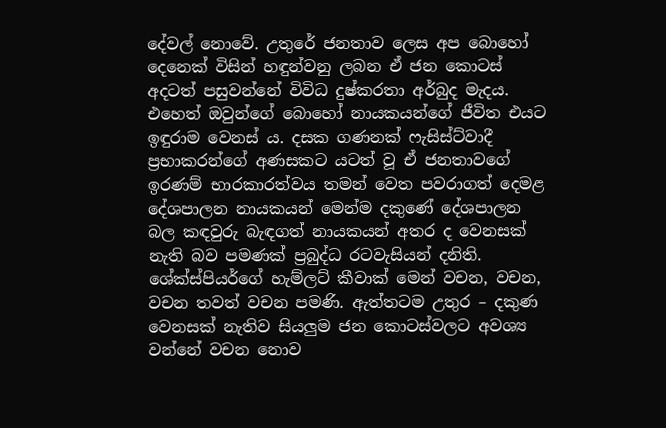දේවල් නොවේ. උතුරේ ජනතාව ලෙස අප බොහෝ දෙනෙක් විසින් හඳුන්වනු ලබන ඒ ජන කොටස් අදටත් පසුවන්නේ විවිධ දුෂ්කරතා අර්බුද මැදය. එහෙත් ඔවුන්ගේ බොහෝ නායකයන්ගේ ජීවිත එයට ඉඳුරාම වෙනස් ය. දසක ගණනක් ෆැසිස්ට්වාදී ප්‍රභාකරන්ගේ අණසකට යටත් වූ ඒ ජනතාවගේ ඉරණම් භාරකාරත්වය තමන් වෙත පවරාගත් දෙමළ දේශපාලන නායකයන් මෙන්ම දකුණේ දේශපාලන බල කඳවුරු බැඳගත් නායකයන් අතර ද වෙනසක් නැති බව පමණක් ප්‍රබුද්ධ රටවැසියන් දනිති. ශේක්ස්පියර්ගේ හැම්ලට් කීවාක් මෙන් වචන, වචන, වචන තවත් වචන පමණි. ඇත්තටම උතුර – දකුණ වෙනසක් නැතිව සියලුම ජන කොටස්වලට අවශ්‍ය වන්නේ වචන නොව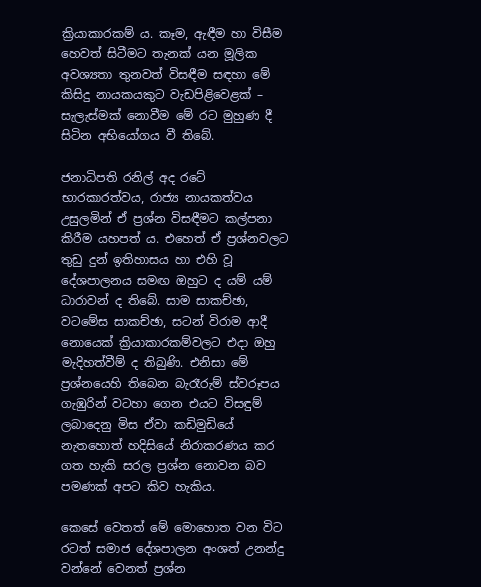ක්‍රියාකාරකම් ය. කෑම, ඇඳීම හා විසීම හෙවත් සිටීමට තැනක් යන මූලික අවශ්‍යතා තුනවත් විසඳීම සඳහා මේ කිසිදු නායකයකුට වැඩපිළිවෙළක් – සැලැස්මක් නොවීම මේ රට මුහුණ දී සිටින අභියෝගය වී තිබේ.

ජනාධිපති රනිල් අද රටේ භාරකාරත්වය, රාජ්‍ය නායකත්වය උසුලමින් ඒ ප්‍රශ්න විසඳීමට කල්පනා කිරීම යහපත් ය. එහෙත් ඒ ප්‍රශ්නවලට තුඩු දුන් ඉතිහාසය හා එහි වූ දේශපාලනය සමඟ ඔහුට ද යම් යම් ධාරාවන් ද තිබේ. සාම සාකච්ඡා, වටමේස සාකච්ඡා, සටන් විරාම ආදී නොයෙක් ක්‍රියාකාරකම්වලට එදා ඔහු මැදිහත්වීම් ද තිබුණි. එනිසා මේ ප්‍රශ්නයෙහි තිබෙන බැරෑරුම් ස්වරූපය ගැඹුරින් වටහා ගෙන එයට විසඳුම් ලබාදෙනු මිස ඒවා කඩිමුඩියේ නැතහොත් හදිසියේ නිරාකරණය කර ගත හැකි සරල ප්‍රශ්න නොවන බව පමණක් අපට කිව හැකිය.

කෙසේ වෙතත් මේ මොහොත වන විට රටත් සමාජ දේශපාලන අංශත් උනන්දු වන්නේ වෙනත් ප්‍රශ්න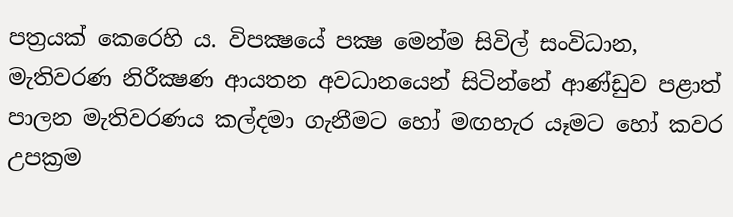පත්‍රයක් කෙරෙහි ය. විපක්‍ෂයේ පක්‍ෂ මෙන්ම සිවිල් සංවිධාන, මැතිවරණ නිරීක්‍ෂණ ආයතන අවධානයෙන් සිටින්නේ ආණ්ඩුව පළාත් පාලන මැතිවරණය කල්දමා ගැනීමට හෝ මඟහැර යෑමට හෝ කවර උපක්‍රම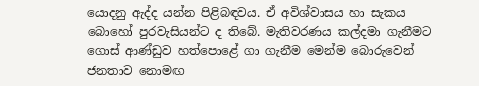යොදනු ඇද්ද යන්න පිළිබඳවය. ඒ අවිශ්වාසය හා සැකය බොහෝ පුරවැසියන්ට ද තිබේ. මැතිවරණය කල්දමා ගැනීමට ගොස් ආණ්ඩුව හත්පොළේ ගා ගැනීම මෙන්ම බොරුවෙන් ජනතාව නොමඟ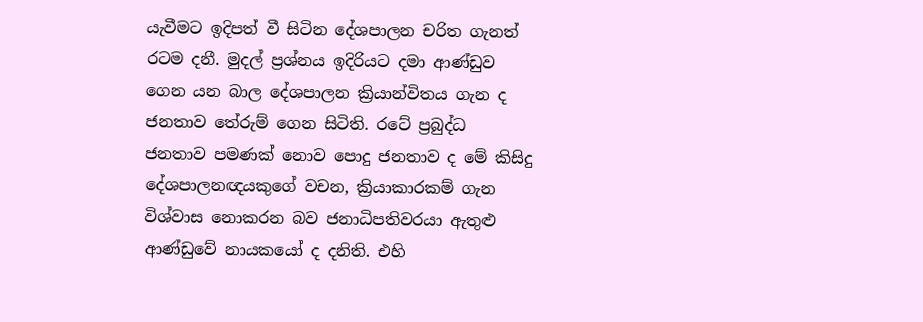යැවීමට ඉදිපත් වී සිටින දේශපාලන චරිත ගැනත් රටම දනී. මුදල් ප්‍රශ්නය ඉදිරියට දමා ආණ්ඩුව ගෙන යන බාල දේශපාලන ක්‍රියාන්විතය ගැන ද ජනතාව තේරුම් ගෙන සිටිති. රටේ ප්‍රබුද්ධ ජනතාව පමණක් නොව පොදු ජනතාව ද මේ කිසිදු දේශපාලනඥයකුගේ වචන, ක්‍රියාකාරකම් ගැන විශ්වාස නොකරන බව ජනාධිපතිවරයා ඇතුළු ආණ්ඩුවේ නායකයෝ ද දනිති. එහි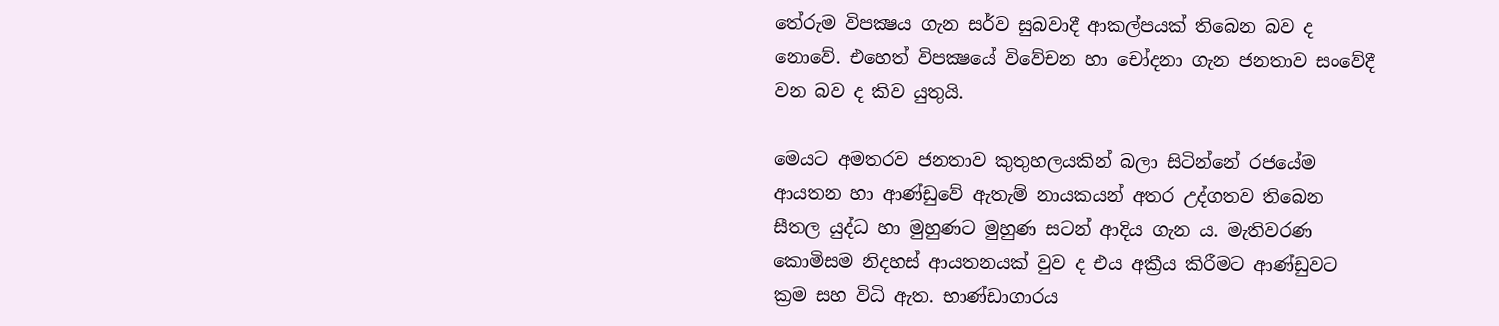තේරුම විපක්‍ෂය ගැන සර්ව සුබවාදී ආකල්පයක් තිබෙන බව ද නොවේ. එහෙත් විපක්‍ෂයේ විවේචන හා චෝදනා ගැන ජනතාව සංවේදී වන බව ද කිව යුතුයි.

මෙයට අමතරව ජනතාව කුතුහලයකින් බලා සිටින්නේ රජයේම ආයතන හා ආණ්ඩුවේ ඇතැම් නායකයන් අතර උද්ගතව තිබෙන සීතල යුද්ධ හා මුහුණට මුහුණ සටන් ආදිය ගැන ය. මැතිවරණ කොමිසම නිදහස් ආයතනයක් වුව ද එය අක්‍රීය කිරීමට ආණ්ඩුවට ක්‍රම සහ විධි ඇත. භාණ්ඩාගාරය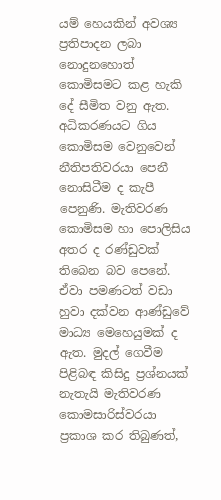යම් හෙයකින් අවශ්‍ය ප්‍රතිපාදන ලබා නොදුනහොත් කොමිසමට කළ හැකි දේ සීමිත වනු ඇත. අධිකරණයට ගිය කොමිසම වෙනුවෙන් නීතිපතිවරයා පෙනී නොසිටීම ද කැපී පෙනුණි. මැතිවරණ කොමිසම හා පොලිසිය අතර ද රණ්ඩුවක් තිබෙන බව පෙනේ. ඒවා පමණටත් වඩා හුවා දක්වන ආණ්ඩුවේ මාධ්‍ය මෙහෙයුමක් ද ඇත. මුදල් ගෙවීම පිළිබඳ කිසිදු ප්‍රශ්නයක් නැතැයි මැතිවරණ කොමසාරිස්වරයා ප්‍රකාශ කර තිබුණත්,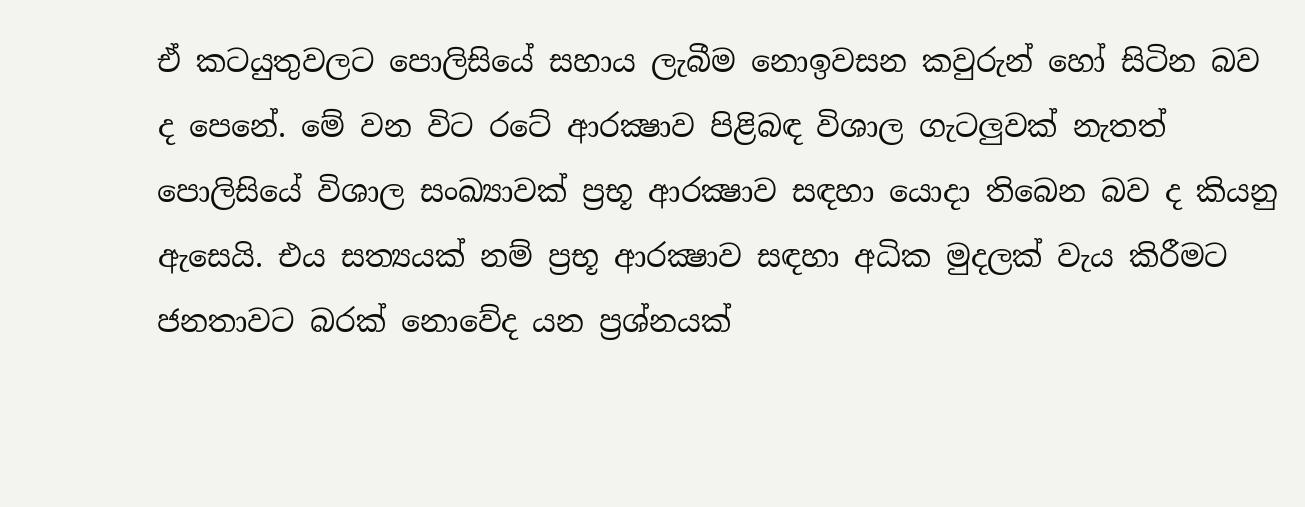ඒ කටයුතුවලට පොලිසියේ සහාය ලැබීම නොඉවසන කවුරුන් හෝ සිටින බව ද පෙනේ. මේ වන විට රටේ ආරක්‍ෂාව පිළිබඳ විශාල ගැටලුවක් නැතත් පොලිසියේ විශාල සංඛ්‍යාවක් ප්‍රභූ ආරක්‍ෂාව සඳහා යොදා තිබෙන බව ද කියනු ඇසෙයි. එය සත්‍යයක් නම් ප්‍රභූ ආරක්‍ෂාව සඳහා අධික මුදලක් වැය කිරීමට ජනතාවට බරක් නොවේද යන ප්‍රශ්නයක්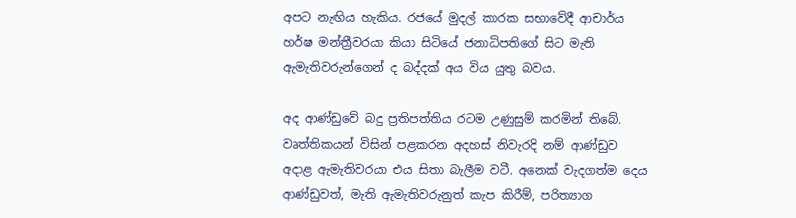අපට නැඟිය හැකිය. රජයේ මුදල් කාරක සභාවේදී ආචාර්ය හර්ෂ මන්ත්‍රීවරයා කියා සිටියේ ජනාධිපතිගේ සිට මැති ඇමැතිවරුන්ගෙන් ද බද්දක් අය විය යුතු බවය.

අද ආණ්ඩුවේ බදු ප්‍රතිපත්තිය රටම උණුසුම් කරමින් තිබේ. වෘත්තිකයන් විසින් පළකරන අදහස් නිවැරදි නම් ආණ්ඩුව අදාළ ඇමැතිවරයා එය සිතා බැලීම වටී. අනෙක් වැදගත්ම දෙය ආණ්ඩුවත්, මැති ඇමැතිවරුනුත් කැප කිරීම්, පරිත්‍යාග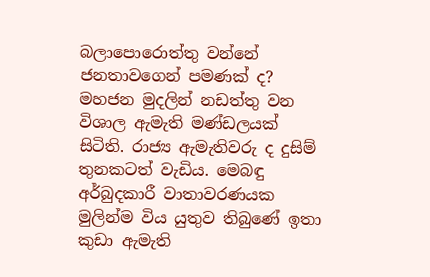බලාපොරොත්තු වන්නේ ජනතාවගෙන් පමණක් ද? මහජන මුදලින් නඩත්තු වන විශාල ඇමැති මණ්ඩලයක් සිටිති. රාජ්‍ය ඇමැතිවරු ද දුසිම් තුනකටත් වැඩිය. මෙබඳු අර්බුදකාරී වාතාවරණයක මුලින්ම විය යුතුව තිබුණේ ඉතා කුඩා ඇමැති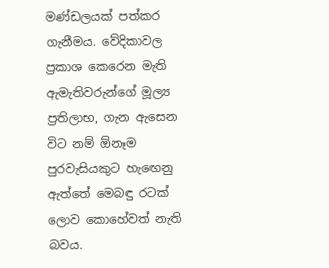මණ්ඩලයක් පත්කර ගැනීමය. වේදිකාවල ප්‍රකාශ කෙරෙන මැති ඇමැතිවරුන්ගේ මූල්‍ය ප්‍රතිලාභ, ගැන ඇසෙන විට නම් ඕනෑම පුරවැසියකුට හැඟෙනු ඇත්තේ මෙබඳු රටක් ලොව කොහේවත් නැති බවය.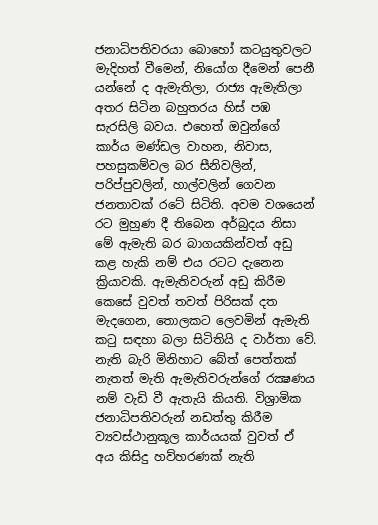ජනාධිපතිවරයා බොහෝ කටයුතුවලට මැදිහත් වීමෙන්, නියෝග දීමෙන් පෙනී යන්නේ ද ඇමැතිලා, රාජ්‍ය ඇමැතිලා අතර සිටින බහුතරය හිස් පඹ සැරසිලි බවය. එහෙත් ඔවුන්ගේ කාර්ය මණ්ඩල වාහන, නිවාස, පහසුකම්වල බර සීනිවලින්, පරිප්පුවලින්, හාල්වලින් ගෙවන ජනතාවක් රටේ සිටිති. අවම වශයෙන් රට මුහුණ දී තිබෙන අර්බුදය නිසා මේ ඇමැති බර බාගයකින්වත් අඩු කළ හැකි නම් එය රටට දැනෙන ක්‍රියාවකි. ඇමැතිවරුන් අඩු කිරීම කෙසේ වුවත් තවත් පිරිසක් දත මැදගෙන, තොලකට ලෙවමින් ඇමැති කටු සඳහා බලා සිටිතියි ද වාර්තා වේ. නැති බැරි මිනිහාට බේත් පෙත්තක් නැතත් මැති ඇමැතිවරුන්ගේ රක්‍ෂණය නම් වැඩි වී ඇතැයි කියති. විශ්‍රාමික ජනාධිපතිවරුන් නඩත්තු කිරීම ව්‍යවස්ථානුකූල කාර්යයක් වුවත් ඒ අය කිසිදු හව්හරණක් නැති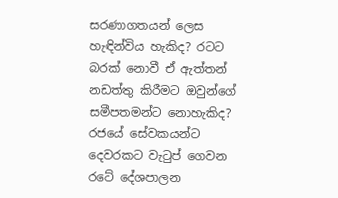සරණාගතයන් ලෙස හැඳින්විය හැකිද? රටට බරක් නොවී ඒ ඇත්තන් නඩත්තු කිරීමට ඔවුන්ගේ සමීපතමන්ට නොහැකිද? රජයේ සේවකයන්ට දෙවරකට වැටුප් ගෙවන රටේ දේශපාලන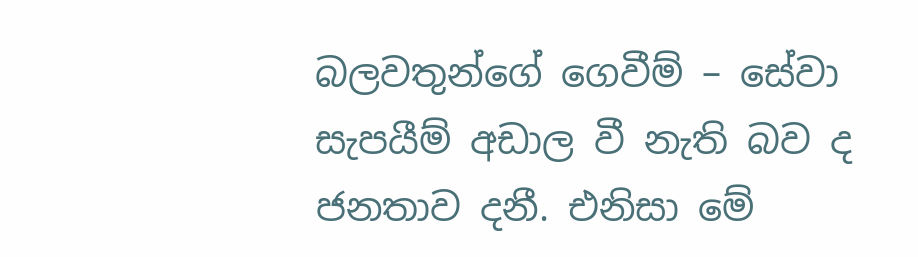බලවතුන්ගේ ගෙවීම් – සේවා සැපයීම් අඩාල වී නැති බව ද ජනතාව දනී. එනිසා මේ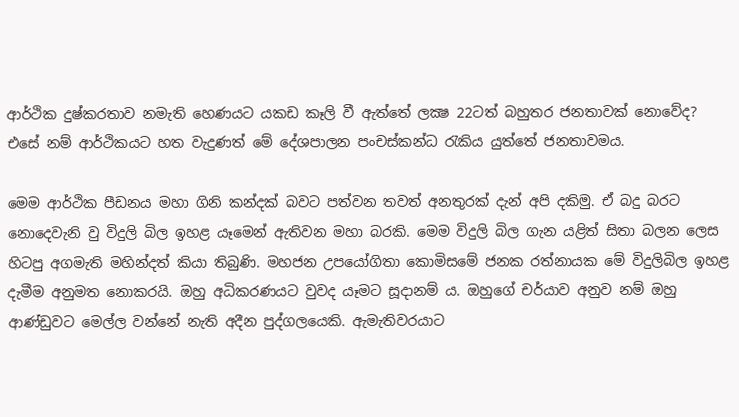ආර්ථික දුෂ්කරතාව නමැති හෙණයට යකඩ කෑලි වී ඇත්තේ ලක්‍ෂ 22ටත් බහුතර ජනතාවක් නොවේද? එසේ නම් ආර්ථිකයට හත වැදුණත් මේ දේශපාලන පංචස්කන්ධ රැකිය යුත්තේ ජනතාවමය.

මෙම ආර්ථික පීඩනය මහා ගිනි කන්දක් බවට පත්වන තවත් අනතුරක් දැන් අපි දකිමු. ඒ බදු බරට නොදෙවැනි වු විදුලි බිල ඉහළ යෑමෙන් ඇතිවන මහා බරකි. මෙම විදුලි බිල ගැන යළිත් සිතා බලන ලෙස හිටපු අගමැති මහින්දත් කියා තිබුණි. මහජන උපයෝගිතා කොමිසමේ ජනක රත්නායක මේ විදුලිබිල ඉහළ දැමීම අනුමත නොකරයි. ඔහු අධිකරණයට වුවද යෑමට සූදානම් ය. ඔහුගේ චර්යාව අනුව නම් ඔහු ආණ්ඩුවට මෙල්ල වන්නේ නැති අදීන පුද්ගලයෙකි. ඇමැතිවරයාට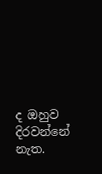ද ඔහුව දිරවන්නේ නැත.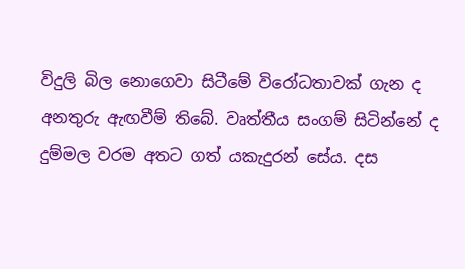විදුලි බිල නොගෙවා සිටීමේ විරෝධතාවක් ගැන ද අනතුරු ඇඟවීම් තිබේ. වෘත්තීය සංගම් සිටින්නේ ද දුම්මල වරම අතට ගත් යකැදුරන් සේය. දස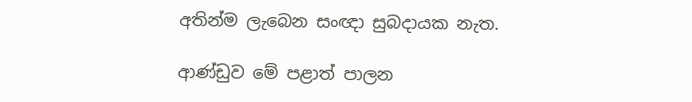අතින්ම ලැබෙන සංඥා සුබදායක නැත.

ආණ්ඩුව මේ පළාත් පාලන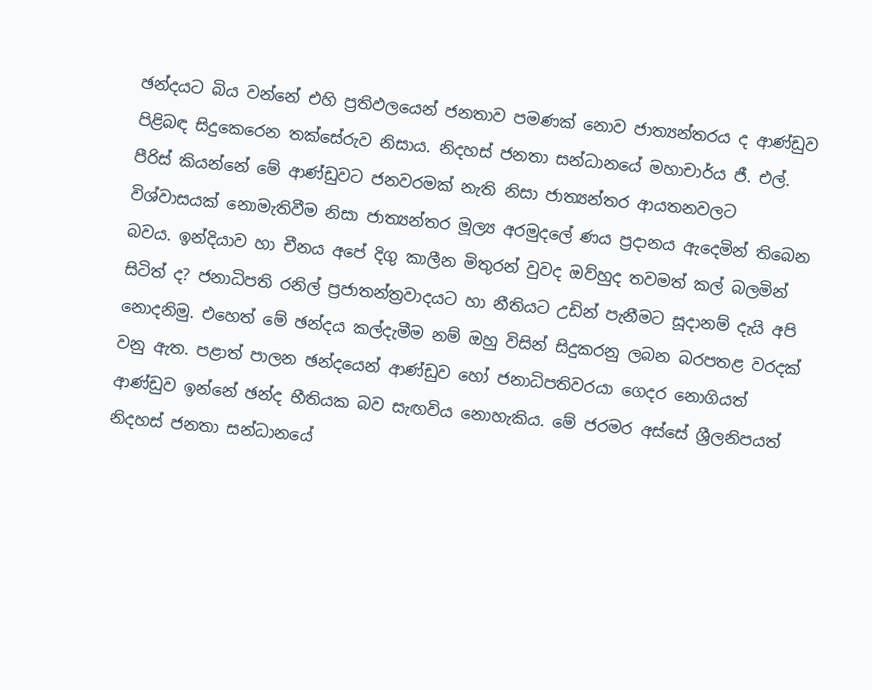ඡන්දයට බිය වන්නේ එහි ප්‍රතිඵලයෙන් ජනතාව පමණක් නොව ජාත්‍යන්තරය ද ආණ්ඩුව පිළිබඳ සිදුකෙරෙන තක්සේරුව නිසාය. නිදහස් ජනතා සන්ධානයේ මහාචාර්ය ජී. එල්. පීරිස් කියන්නේ මේ ආණ්ඩුවට ජනවරමක් නැති නිසා ජාත්‍යන්තර ආයතනවලට විශ්වාසයක් නොමැතිවීම නිසා ජාත්‍යන්තර මූල්‍ය අරමුදලේ ණය ප්‍රදානය ඇදෙමින් තිබෙන බවය. ඉන්දියාව හා චීනය අපේ දිගු කාලීන මිතුරන් වුවද ඔව්හුද තවමත් කල් බලමින් සිටිත් ද? ජනාධිපති රනිල් ප්‍රජාතන්ත්‍රවාදයට හා නීතියට උඩින් පැනීමට සූදානම් දැයි අපි නොදනිමු. එහෙත් මේ ඡන්දය කල්දැමීම නම් ඔහු විසින් සිදුකරනු ලබන බරපතළ වරදක් වනු ඇත. පළාත් පාලන ඡන්දයෙන් ආණ්ඩුව හෝ ජනාධිපතිවරයා ගෙදර නොගියත් ආණ්ඩුව ඉන්නේ ඡන්ද භීතියක බව සැඟවිය නොහැකිය. මේ ජරමර අස්සේ ශ්‍රීලනිපයත් නිදහස් ජනතා සන්ධානයේ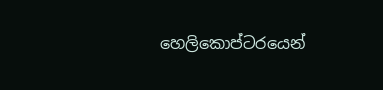හෙලිකොප්ටරයෙන්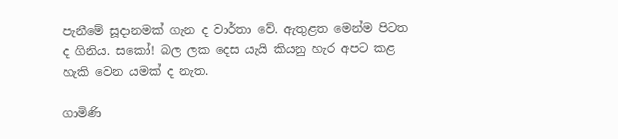පැනීමේ සූදානමක් ගැන ද වාර්තා වේ. ඇතුළත මෙන්ම පිටත ද ගිනිය. සකෝ! බල ලක දෙස යැයි කියනු හැර අපට කළ හැකි වෙන යමක් ද නැත.

ගාමිණි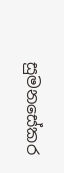සුමනසේකර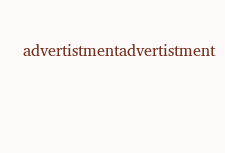advertistmentadvertistment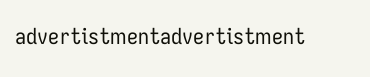advertistmentadvertistment